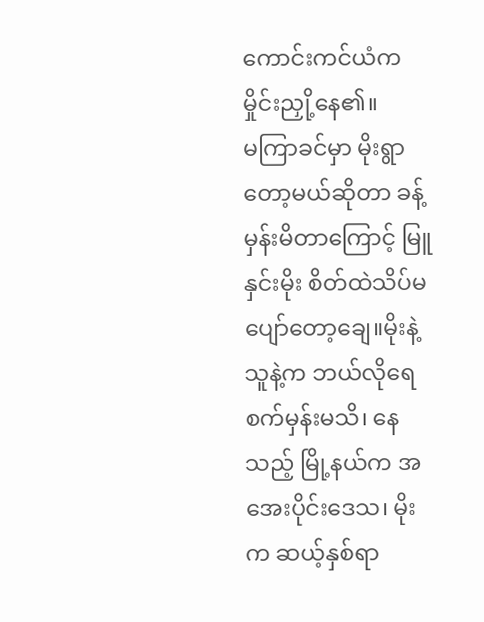ကောင်းကင်ယံက မှိုင်းညှို့နေ၏။
မကြာခင်မှာ မိုးရွာတော့မယ်ဆိုတာ ခန့်မှန်းမိတာကြောင့် မြူနှင်းမိုး စိတ်ထဲသိပ်မပျော်တော့ချေ။မိုးနဲ့ သူနဲ့က ဘယ်လိုရေစက်မှန်းမသိ၊ နေသည့် မြို့နယ်က အအေးပိုင်းဒေသ၊ မိုးက ဆယ့်နှစ်ရာ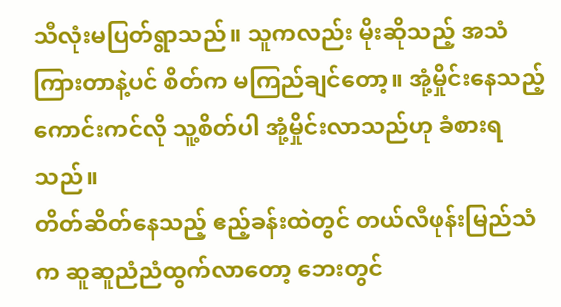သီလုံးမပြတ်ရွာသည်။ သူကလည်း မိုးဆိုသည့် အသံကြားတာနဲ့ပင် စိတ်က မကြည်ချင်တော့။ အုံ့မှိုင်းနေသည့် ကောင်းကင်လို သူ့စိတ်ပါ အုံ့မှိုင်းလာသည်ဟု ခံစားရသည်။
တိတ်ဆိတ်နေသည့် ဧည့်ခန်းထဲတွင် တယ်လီဖုန်းမြည်သံက ဆူဆူညံညံထွက်လာတော့ ဘေးတွင်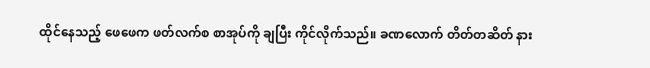ထိုင်နေသည့် ဖေဖေက ဖတ်လက်စ စာအုပ်ကို ချပြီး ကိုင်လိုက်သည်။ ခဏလောက် တိတ်တဆိတ် နား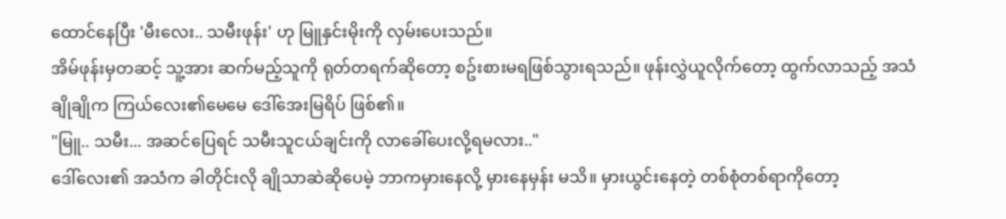ထောင်နေပြီး 'မီးလေး.. သမီးဖုန်း' ဟု မြူနှင်းမိုးကို လှမ်းပေးသည်။
အိမ်ဖုန်းမှတဆင့် သူ့အား ဆက်မည့်သူကို ရုတ်တရက်ဆိုတော့ စဥ်းစားမရဖြစ်သွားရသည်။ ဖုန်းလွှဲယူလိုက်တော့ ထွက်လာသည့် အသံချိုချိုက ကြယ်လေး၏မေမေ ဒေါ်အေးမြရိပ် ဖြစ်၏။
"မြူ.. သမီး... အဆင်ပြေရင် သမီးသူငယ်ချင်းကို လာခေါ်ပေးလို့ရမလား.."
ဒေါ်လေး၏ အသံက ခါတိုင်းလို ချိုသာဆဲဆိုပေမဲ့ ဘာကမှားနေလို့ မှားနေမှန်း မသိ။ မှားယွင်းနေတဲ့ တစ်စုံတစ်ရာကိုတော့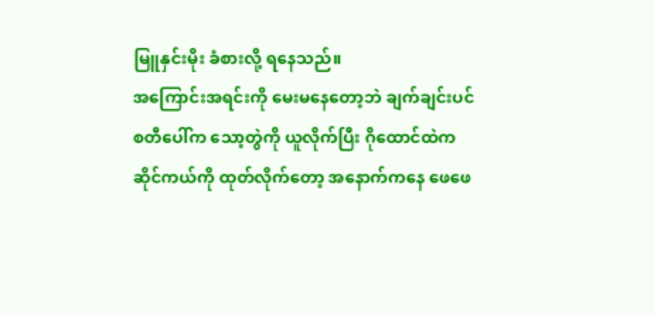မြူနှင်းမိုး ခံစားလို့ ရနေသည်။
အကြောင်းအရင်းကို မေးမနေတော့ဘဲ ချက်ချင်းပင် စတီပေါ်က သော့တွဲကို ယူလိုက်ပြီး ဂိုထောင်ထဲက ဆိုင်ကယ်ကို ထုတ်လိုက်တော့ အနောက်ကနေ ဖေဖေ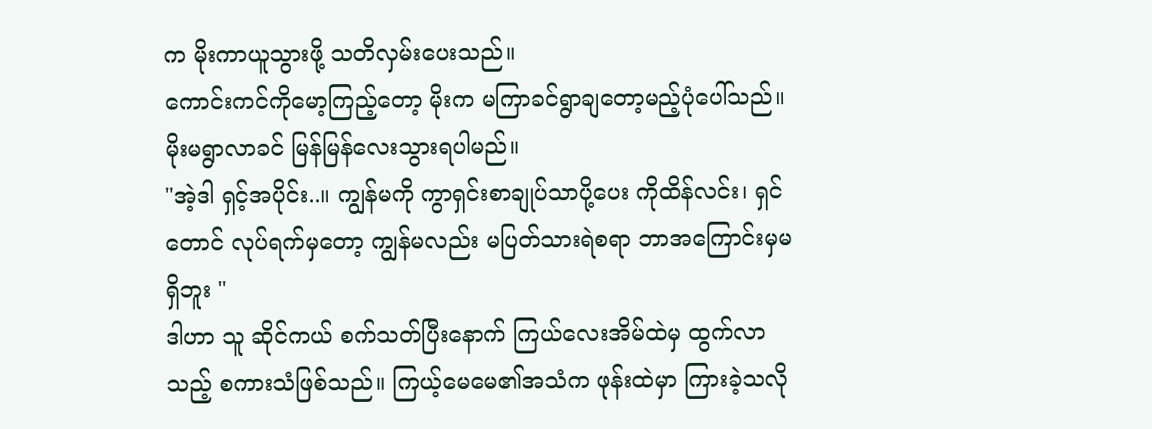က မိုးကာယူသွားဖို့ သတိလှမ်းပေးသည်။
ကောင်းကင်ကိုမော့ကြည့်တော့ မိုးက မကြာခင်ရွာချတော့မည့်ပုံပေါ်သည်။ မိုးမရွာလာခင် မြန်မြန်လေးသွားရပါမည်။
"အဲ့ဒါ ရှင့်အပိုင်း..။ ကျွန်မကို ကွာရှင်းစာချုပ်သာပို့ပေး ကိုထိန်လင်း၊ ရှင်တောင် လုပ်ရက်မှတော့ ကျွန်မလည်း မပြတ်သားရဲစရာ ဘာအကြောင်းမှမရှိဘူး "
ဒါဟာ သူ ဆိုင်ကယ် စက်သတ်ပြီးနောက် ကြယ်လေးအိမ်ထဲမှ ထွက်လာသည့် စကားသံဖြစ်သည်။ ကြယ့်မေမေ၏အသံက ဖုန်းထဲမှာ ကြားခဲ့သလို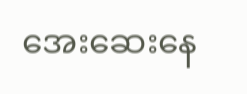အေးဆေးနေ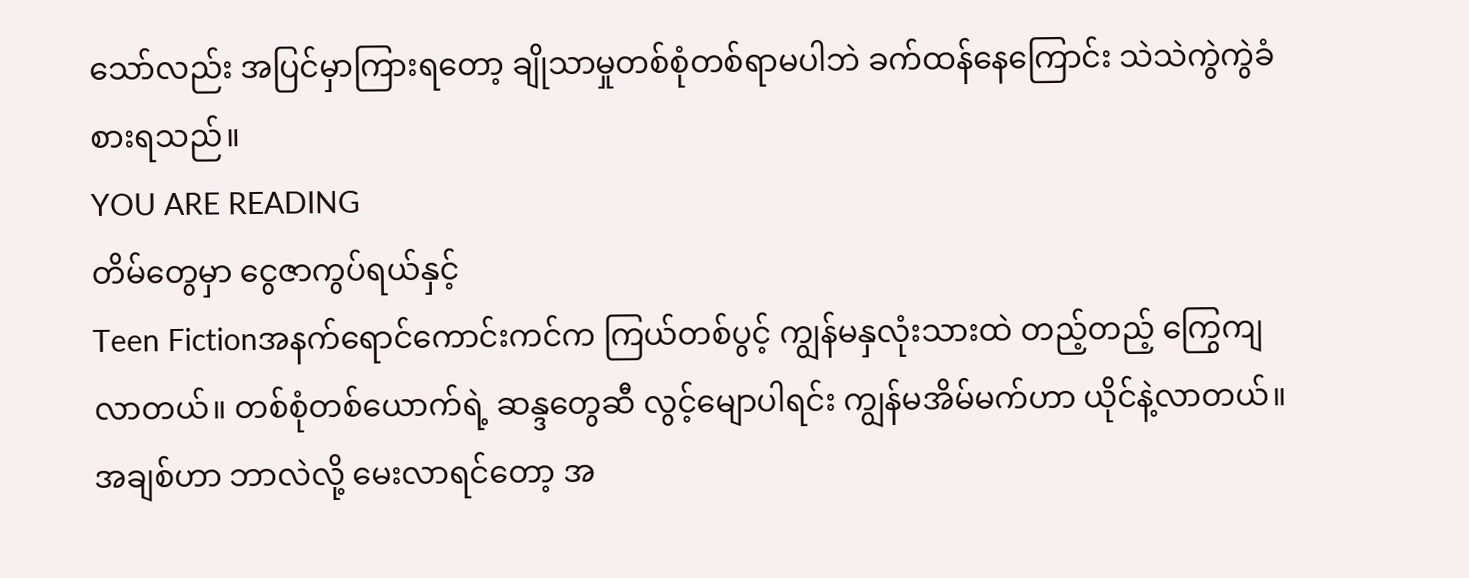သော်လည်း အပြင်မှာကြားရတော့ ချိုသာမှုတစ်စုံတစ်ရာမပါဘဲ ခက်ထန်နေကြောင်း သဲသဲကွဲကွဲခံစားရသည်။
YOU ARE READING
တိမ်တွေမှာ ငွေဇာကွပ်ရယ်နှင့်
Teen Fictionအနက်ရောင်ကောင်းကင်က ကြယ်တစ်ပွင့် ကျွန်မနှလုံးသားထဲ တည့်တည့် ကြွေကျလာတယ်။ တစ်စုံတစ်ယောက်ရဲ့ ဆန္ဒတွေဆီ လွင့်မျောပါရင်း ကျွန်မအိမ်မက်ဟာ ယိုင်နဲ့လာတယ်။ အချစ်ဟာ ဘာလဲလို့ မေးလာရင်တော့ အ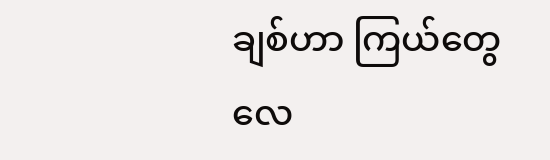ချစ်ဟာ ကြယ်တွေလေ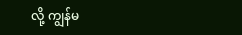လို့ ကျွန်မ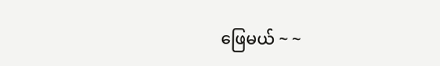ဖြေမယ် ~ ~